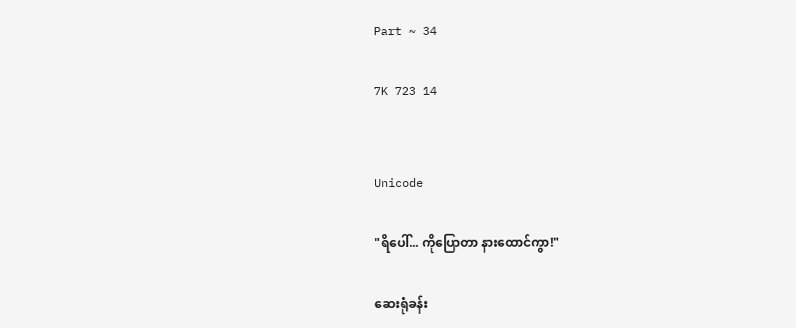Part ~ 34

7K 723 14


Unicode

"ရိပေါ်... ကိုပြောတာ နားထောင်ကွာ!"

ဆေးရုံခန်း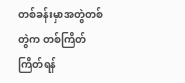တစ်ခန်းမှာအတွဲတစ်တွဲက တစ်ကြိတ်ကြိတ်ရန်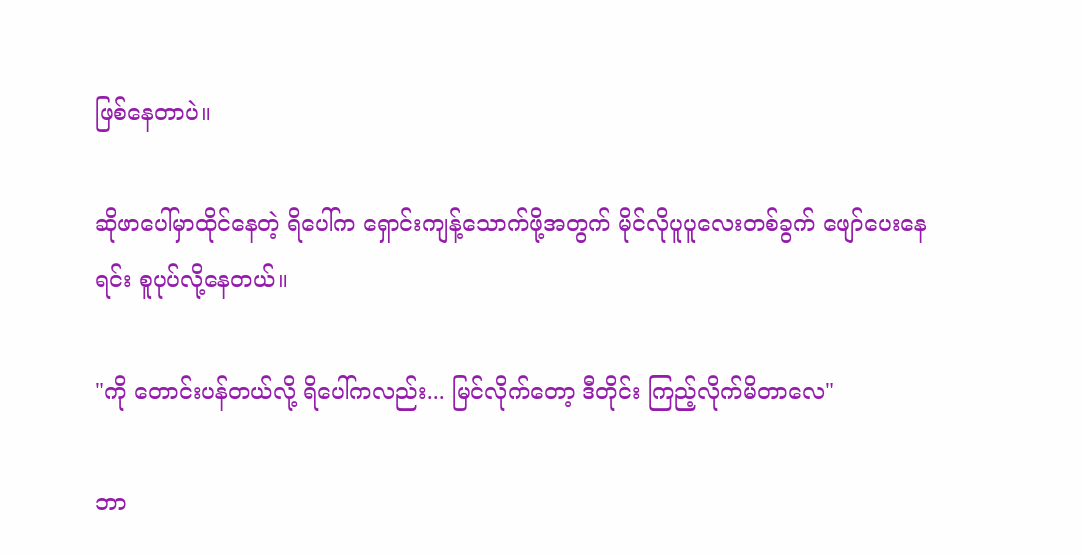ဖြစ်နေတာပဲ။

ဆိုဖာပေါ်မှာထိုင်နေတဲ့ ရိပေါ်က ရှောင်းကျန့်သောက်ဖို့အတွက် မိုင်လိုပူပူလေးတစ်ခွက် ဖျော်ပေးနေရင်း စူပုပ်လို့နေတယ်။

"ကို တောင်းပန်တယ်လို့ ရိပေါ်ကလည်း... မြင်လိုက်တော့ ဒီတိုင်း ကြည့်လိုက်မိတာလေ"

ဘာ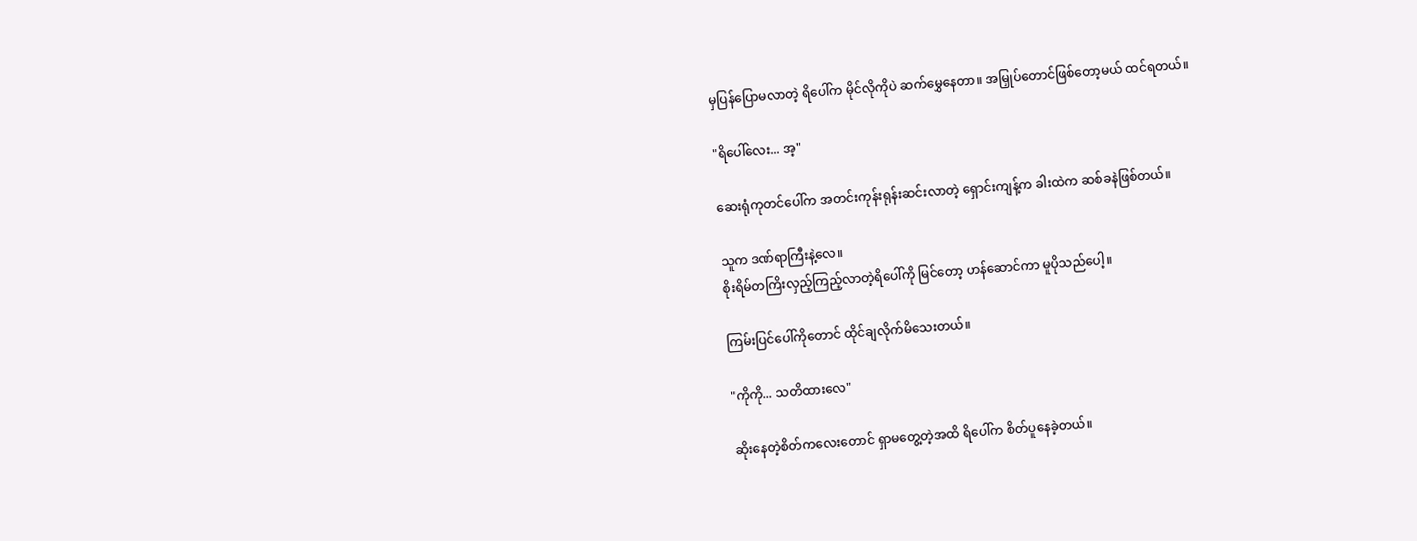မှပြန်ပြောမလာတဲ့ ရိပေါ်က မိုင်လိုကိုပဲ ဆက်မွှေနေတာ။ အမြှုပ်တောင်ဖြစ်တော့မယ် ထင်ရတယ်။

"ရိပေါ်လေး... အ့"

ဆေးရုံကုတင်ပေါ်က အတင်းကုန်းရုန်းဆင်းလာတဲ့ ရှောင်းကျန့်က ခါးထဲက ဆစ်ခနဲဖြစ်တယ်။

သူက ဒဏ်ရာကြီးနဲ့လေ။
စိုးရိမ်တကြိးလှည့်ကြည့်လာတဲ့ရိပေါ်ကို မြင်တော့ ဟန်ဆောင်ကာ မူပိုသည်ပေါ့။

ကြမ်းပြင်ပေါ်ကိုတောင် ထိုင်ချလိုက်မိသေးတယ်။

"ကိုကို... သတိထားလေ"

ဆိုးနေတဲ့စိတ်ကလေးတောင် ရှာမတွေ့တဲ့အထိ ရိပေါ်က စိတ်ပူနေခဲ့တယ်။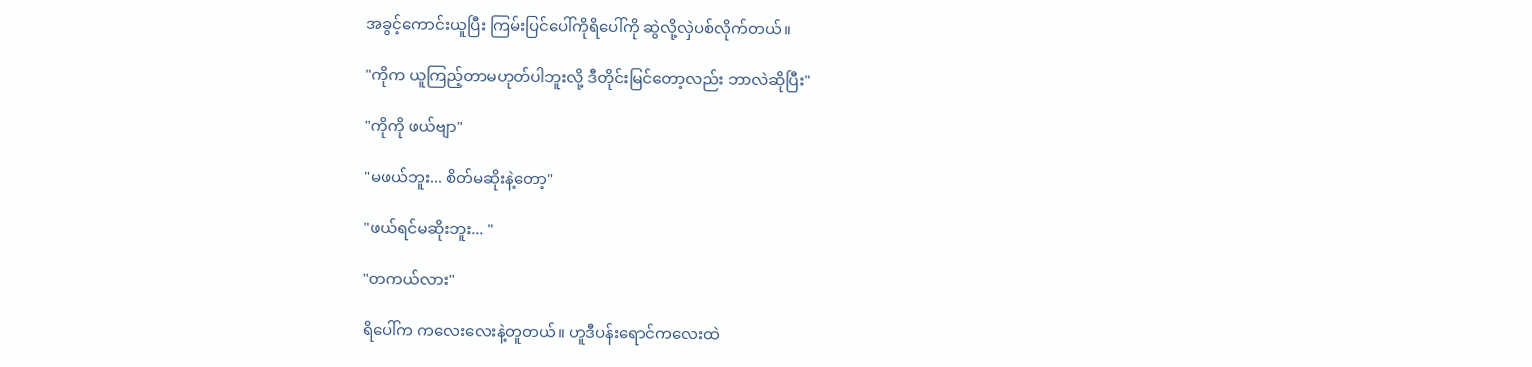အခွင့်ကောင်းယူပြီး ကြမ်းပြင်ပေါ်ကိုရိပေါ်ကို ဆွဲလို့လှဲပစ်လိုက်တယ်။

"ကိုက ယူကြည့်တာမဟုတ်ပါဘူးလို့ ဒီတိုင်းမြင်တော့လည်း ဘာလဲဆိုပြီး"

"ကိုကို ဖယ်ဗျာ"

"မဖယ်ဘူး... စိတ်မဆိုးနဲ့တော့"

"ဖယ်ရင်မဆိုးဘူး... "

"တကယ်လား"

ရိပေါ်က ကလေးလေးနဲ့တူတယ်။ ဟူဒီပန်းရောင်ကလေးထဲ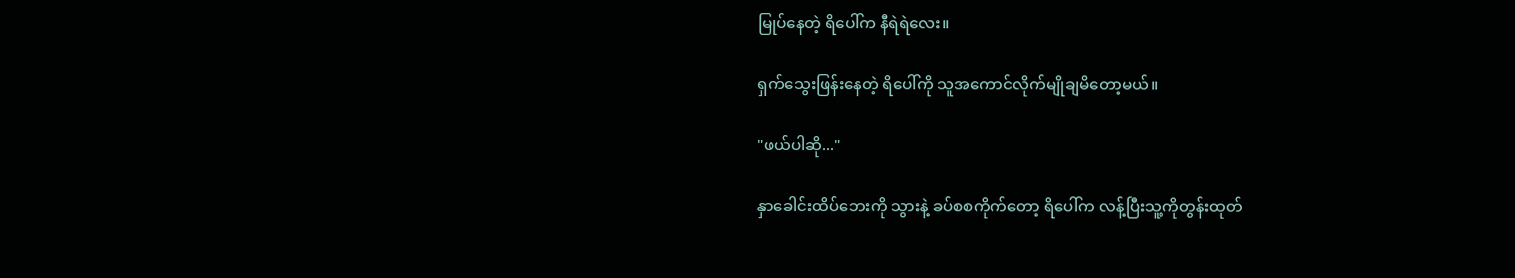မြုပ်နေတဲ့ ရိပေါ်က နီရဲရဲလေး။

ရှက်သွေးဖြန်းနေတဲ့ ရိပေါ်ကို သူအကောင်လိုက်မျိုချမိတော့မယ်။

"ဖယ်ပါဆို..."

နှာခေါင်းထိပ်ဘေးကို သွားနဲ့ ခပ်စစကိုက်တော့ ရိပေါ်က လန့်ပြီးသူ့ကိုတွန်းထုတ်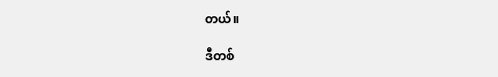တယ်။

ဒီတစ်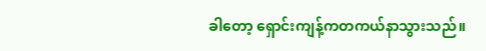ခါတော့ ရှောင်းကျန့်ကတကယ်နာသွားသည်။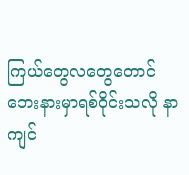ကြယ်တွေလတွေတောင် ဘေးနားမှာရစ်ဝိုင်းသလို နာကျင်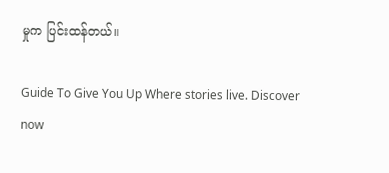မှုက ပြင်းထန်တယ်။

Guide To Give You Up Where stories live. Discover now